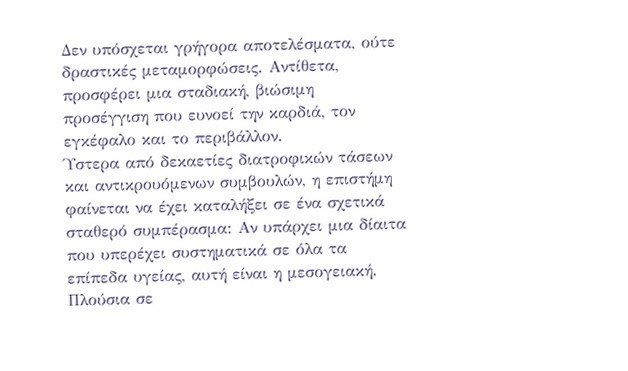Δεν υπόσχεται γρήγορα αποτελέσματα, ούτε δραστικές μεταμορφώσεις. Αντίθετα, προσφέρει μια σταδιακή, βιώσιμη προσέγγιση που ευνοεί την καρδιά, τον εγκέφαλο και το περιβάλλον.
Ύστερα από δεκαετίες διατροφικών τάσεων και αντικρουόμενων συμβουλών, η επιστήμη φαίνεται να έχει καταλήξει σε ένα σχετικά σταθερό συμπέρασμα: Αν υπάρχει μια δίαιτα που υπερέχει συστηματικά σε όλα τα επίπεδα υγείας, αυτή είναι η μεσογειακή.
Πλούσια σε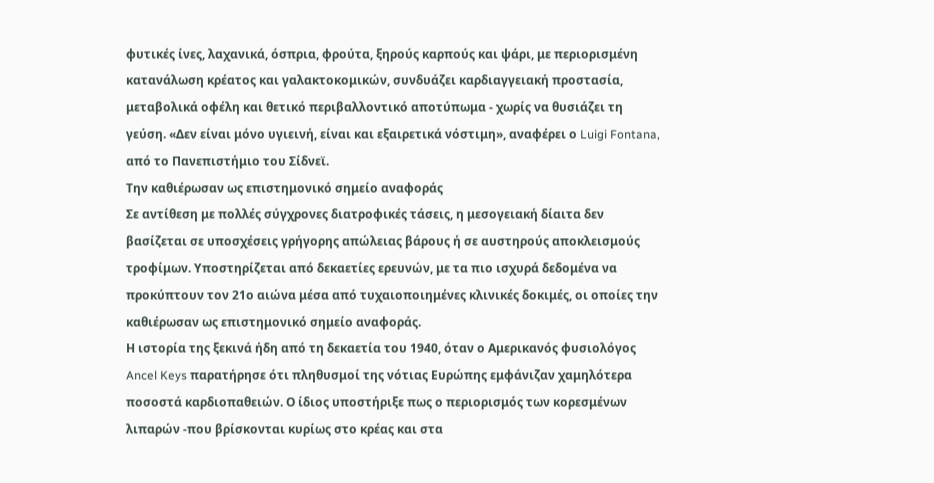φυτικές ίνες, λαχανικά, όσπρια, φρούτα, ξηρούς καρπούς και ψάρι, με περιορισμένη κατανάλωση κρέατος και γαλακτοκομικών, συνδυάζει καρδιαγγειακή προστασία, μεταβολικά οφέλη και θετικό περιβαλλοντικό αποτύπωμα - χωρίς να θυσιάζει τη γεύση. «Δεν είναι μόνο υγιεινή, είναι και εξαιρετικά νόστιμη», αναφέρει ο Luigi Fontana, από το Πανεπιστήμιο του Σίδνεϊ.
Την καθιέρωσαν ως επιστημονικό σημείο αναφοράς
Σε αντίθεση με πολλές σύγχρονες διατροφικές τάσεις, η μεσογειακή δίαιτα δεν βασίζεται σε υποσχέσεις γρήγορης απώλειας βάρους ή σε αυστηρούς αποκλεισμούς τροφίμων. Υποστηρίζεται από δεκαετίες ερευνών, με τα πιο ισχυρά δεδομένα να προκύπτουν τον 21ο αιώνα μέσα από τυχαιοποιημένες κλινικές δοκιμές, οι οποίες την καθιέρωσαν ως επιστημονικό σημείο αναφοράς.
Η ιστορία της ξεκινά ήδη από τη δεκαετία του 1940, όταν ο Αμερικανός φυσιολόγος Ancel Keys παρατήρησε ότι πληθυσμοί της νότιας Ευρώπης εμφάνιζαν χαμηλότερα ποσοστά καρδιοπαθειών. Ο ίδιος υποστήριξε πως ο περιορισμός των κορεσμένων λιπαρών -που βρίσκονται κυρίως στο κρέας και στα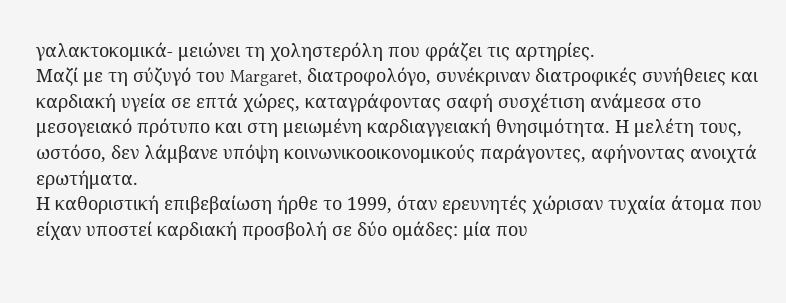γαλακτοκομικά- μειώνει τη χοληστερόλη που φράζει τις αρτηρίες.
Μαζί με τη σύζυγό του Margaret, διατροφολόγο, συνέκριναν διατροφικές συνήθειες και καρδιακή υγεία σε επτά χώρες, καταγράφοντας σαφή συσχέτιση ανάμεσα στο μεσογειακό πρότυπο και στη μειωμένη καρδιαγγειακή θνησιμότητα. Η μελέτη τους, ωστόσο, δεν λάμβανε υπόψη κοινωνικοοικονομικούς παράγοντες, αφήνοντας ανοιχτά ερωτήματα.
Η καθοριστική επιβεβαίωση ήρθε το 1999, όταν ερευνητές χώρισαν τυχαία άτομα που είχαν υποστεί καρδιακή προσβολή σε δύο ομάδες: μία που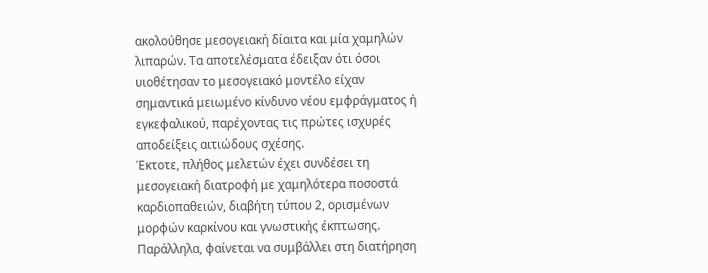ακολούθησε μεσογειακή δίαιτα και μία χαμηλών λιπαρών. Τα αποτελέσματα έδειξαν ότι όσοι υιοθέτησαν το μεσογειακό μοντέλο είχαν σημαντικά μειωμένο κίνδυνο νέου εμφράγματος ή εγκεφαλικού, παρέχοντας τις πρώτες ισχυρές αποδείξεις αιτιώδους σχέσης.
Έκτοτε, πλήθος μελετών έχει συνδέσει τη μεσογειακή διατροφή με χαμηλότερα ποσοστά καρδιοπαθειών, διαβήτη τύπου 2, ορισμένων μορφών καρκίνου και γνωστικής έκπτωσης. Παράλληλα, φαίνεται να συμβάλλει στη διατήρηση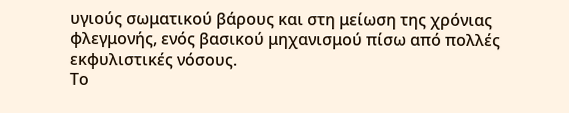υγιούς σωματικού βάρους και στη μείωση της χρόνιας φλεγμονής, ενός βασικού μηχανισμού πίσω από πολλές εκφυλιστικές νόσους.
Το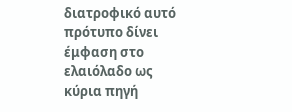διατροφικό αυτό πρότυπο δίνει έμφαση στο ελαιόλαδο ως κύρια πηγή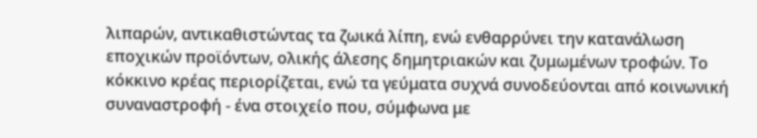λιπαρών, αντικαθιστώντας τα ζωικά λίπη, ενώ ενθαρρύνει την κατανάλωση εποχικών προϊόντων, ολικής άλεσης δημητριακών και ζυμωμένων τροφών. Το κόκκινο κρέας περιορίζεται, ενώ τα γεύματα συχνά συνοδεύονται από κοινωνική συναναστροφή - ένα στοιχείο που, σύμφωνα με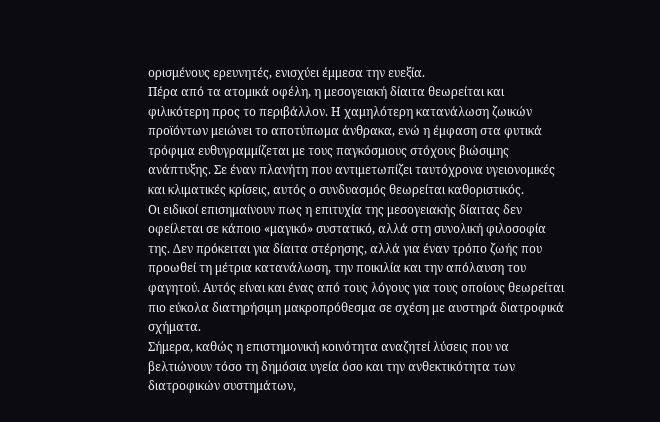ορισμένους ερευνητές, ενισχύει έμμεσα την ευεξία.
Πέρα από τα ατομικά οφέλη, η μεσογειακή δίαιτα θεωρείται και φιλικότερη προς το περιβάλλον. Η χαμηλότερη κατανάλωση ζωικών προϊόντων μειώνει το αποτύπωμα άνθρακα, ενώ η έμφαση στα φυτικά τρόφιμα ευθυγραμμίζεται με τους παγκόσμιους στόχους βιώσιμης ανάπτυξης. Σε έναν πλανήτη που αντιμετωπίζει ταυτόχρονα υγειονομικές και κλιματικές κρίσεις, αυτός ο συνδυασμός θεωρείται καθοριστικός.
Οι ειδικοί επισημαίνουν πως η επιτυχία της μεσογειακής δίαιτας δεν οφείλεται σε κάποιο «μαγικό» συστατικό, αλλά στη συνολική φιλοσοφία της. Δεν πρόκειται για δίαιτα στέρησης, αλλά για έναν τρόπο ζωής που προωθεί τη μέτρια κατανάλωση, την ποικιλία και την απόλαυση του φαγητού. Αυτός είναι και ένας από τους λόγους για τους οποίους θεωρείται πιο εύκολα διατηρήσιμη μακροπρόθεσμα σε σχέση με αυστηρά διατροφικά σχήματα.
Σήμερα, καθώς η επιστημονική κοινότητα αναζητεί λύσεις που να βελτιώνουν τόσο τη δημόσια υγεία όσο και την ανθεκτικότητα των διατροφικών συστημάτων,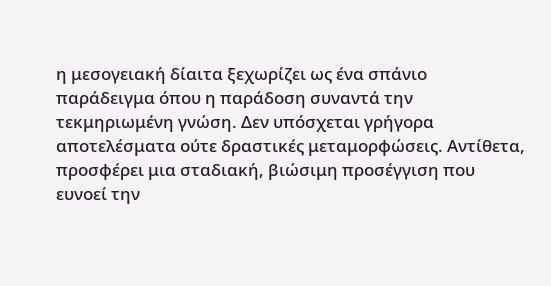η μεσογειακή δίαιτα ξεχωρίζει ως ένα σπάνιο παράδειγμα όπου η παράδοση συναντά την τεκμηριωμένη γνώση. Δεν υπόσχεται γρήγορα αποτελέσματα ούτε δραστικές μεταμορφώσεις. Αντίθετα, προσφέρει μια σταδιακή, βιώσιμη προσέγγιση που ευνοεί την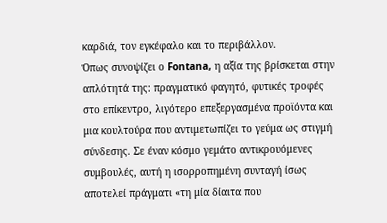καρδιά, τον εγκέφαλο και το περιβάλλον.
Όπως συνοψίζει ο Fontana, η αξία της βρίσκεται στην απλότητά της: πραγματικό φαγητό, φυτικές τροφές στο επίκεντρο, λιγότερο επεξεργασμένα προϊόντα και μια κουλτούρα που αντιμετωπίζει το γεύμα ως στιγμή σύνδεσης. Σε έναν κόσμο γεμάτο αντικρουόμενες συμβουλές, αυτή η ισορροπημένη συνταγή ίσως αποτελεί πράγματι «τη μία δίαιτα που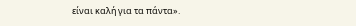είναι καλή για τα πάντα».